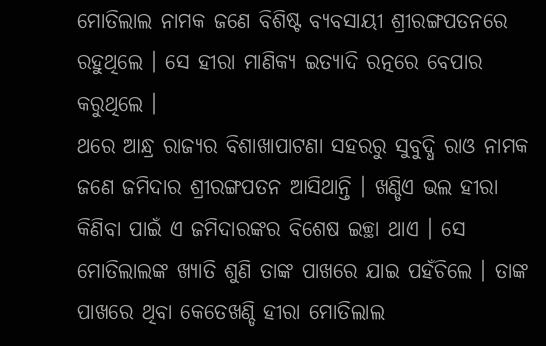ମୋତିଲାଲ ନାମକ ଜଣେ ବିଶିଷ୍ଟ ବ୍ୟବସାୟୀ ଶ୍ରୀରଙ୍ଗପତନରେ ରହୁଥିଲେ । ସେ ହୀରା ମାଣିକ୍ୟ ଇତ୍ୟାଦି ରତ୍ନରେ ବେପାର କରୁଥିଲେ ।
ଥରେ ଆନ୍ଧ୍ର ରାଜ୍ୟର ବିଶାଖାପାଟଣା ସହରରୁ ସୁବୁଦ୍ଧି ରାଓ ନାମକ ଜଣେ ଜମିଦାର ଶ୍ରୀରଙ୍ଗପତନ ଆସିଥାନ୍ତି । ଖଣ୍ଡିଏ ଭଲ ହୀରା କିଣିବା ପାଇଁ ଏ ଜମିଦାରଙ୍କର ବିଶେଷ ଇଚ୍ଛା ଥାଏ । ସେ ମୋତିଲାଲଙ୍କ ଖ୍ୟାତି ଶୁଣି ତାଙ୍କ ପାଖରେ ଯାଇ ପହଁଚିଲେ । ତାଙ୍କ ପାଖରେ ଥିବା କେତେଖଣ୍ଡି ହୀରା ମୋତିଲାଲ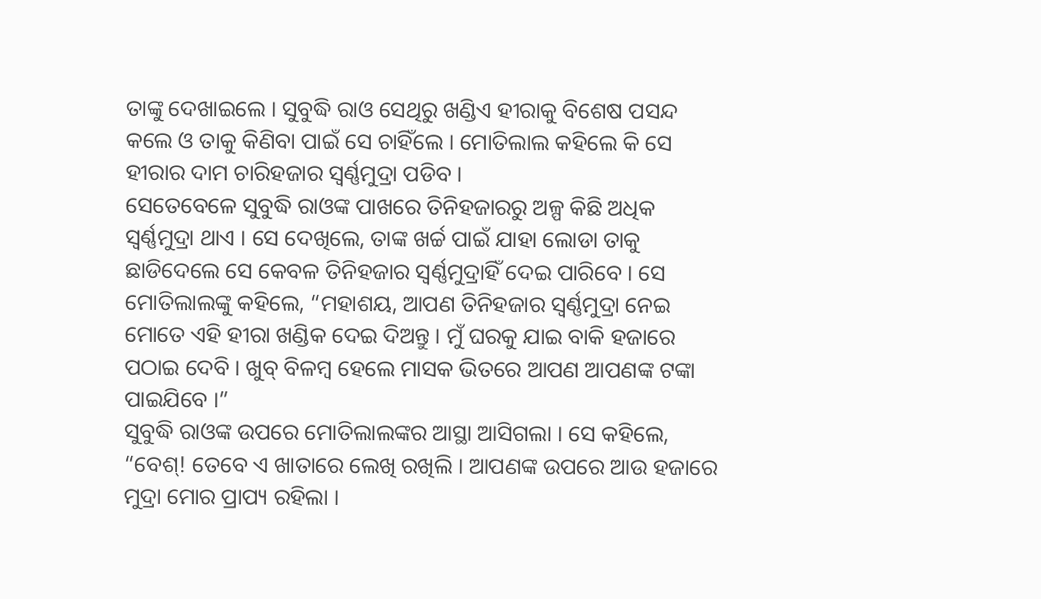ତାଙ୍କୁ ଦେଖାଇଲେ । ସୁବୁଦ୍ଧି ରାଓ ସେଥିରୁ ଖଣ୍ଡିଏ ହୀରାକୁ ବିଶେଷ ପସନ୍ଦ କଲେ ଓ ତାକୁ କିଣିବା ପାଇଁ ସେ ଚାହିଁଲେ । ମୋତିଲାଲ କହିଲେ କି ସେ ହୀରାର ଦାମ ଚାରିହଜାର ସ୍ୱର୍ଣ୍ଣମୁଦ୍ରା ପଡିବ ।
ସେତେବେଳେ ସୁବୁଦ୍ଧି ରାଓଙ୍କ ପାଖରେ ତିନିହଜାରରୁ ଅଳ୍ପ କିଛି ଅଧିକ ସ୍ୱର୍ଣ୍ଣମୁଦ୍ରା ଥାଏ । ସେ ଦେଖିଲେ, ତାଙ୍କ ଖର୍ଚ୍ଚ ପାଇଁ ଯାହା ଲୋଡା ତାକୁ ଛାଡିଦେଲେ ସେ କେବଳ ତିନିହଜାର ସ୍ୱର୍ଣ୍ଣମୁଦ୍ରାହିଁ ଦେଇ ପାରିବେ । ସେ ମୋତିଲାଲଙ୍କୁ କହିଲେ, “ମହାଶୟ, ଆପଣ ତିନିହଜାର ସ୍ୱର୍ଣ୍ଣମୁଦ୍ରା ନେଇ ମୋତେ ଏହି ହୀରା ଖଣ୍ଡିକ ଦେଇ ଦିଅନ୍ତୁ । ମୁଁ ଘରକୁ ଯାଇ ବାକି ହଜାରେ ପଠାଇ ଦେବି । ଖୁବ୍ ବିଳମ୍ବ ହେଲେ ମାସକ ଭିତରେ ଆପଣ ଆପଣଙ୍କ ଟଙ୍କା ପାଇଯିବେ ।”
ସୁବୁଦ୍ଧି ରାଓଙ୍କ ଉପରେ ମୋତିଲାଲଙ୍କର ଆସ୍ଥା ଆସିଗଲା । ସେ କହିଲେ, “ବେଶ୍! ତେବେ ଏ ଖାତାରେ ଲେଖି ରଖିଲି । ଆପଣଙ୍କ ଉପରେ ଆଉ ହଜାରେ ମୁଦ୍ରା ମୋର ପ୍ରାପ୍ୟ ରହିଲା ।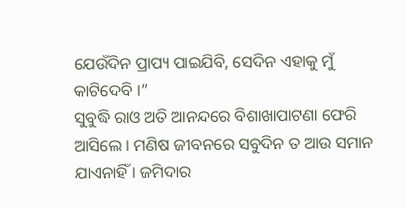ଯେଉଁଦିନ ପ୍ରାପ୍ୟ ପାଇଯିବି, ସେଦିନ ଏହାକୁ ମୁଁ କାଟିଦେବି ।”
ସୁବୁଦ୍ଧି ରାଓ ଅତି ଆନନ୍ଦରେ ବିଶାଖାପାଟଣା ଫେରି ଆସିଲେ । ମଣିଷ ଜୀବନରେ ସବୁଦିନ ତ ଆଉ ସମାନ ଯାଏନାହିଁ । ଜମିଦାର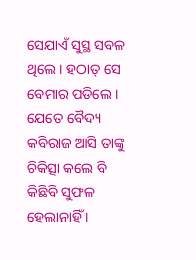ସେଯାଏଁ ସୁସ୍ଥ ସବଳ ଥିଲେ । ହଠାତ୍ ସେ ବେମାର ପଡିଲେ । ଯେତେ ବୈଦ୍ୟ କବିରାଜ ଆସି ତାଙ୍କୁ ଚିକିତ୍ସା କଲେ ବି କିଛିବି ସୁଫଳ ହେଲାନାହିଁ ।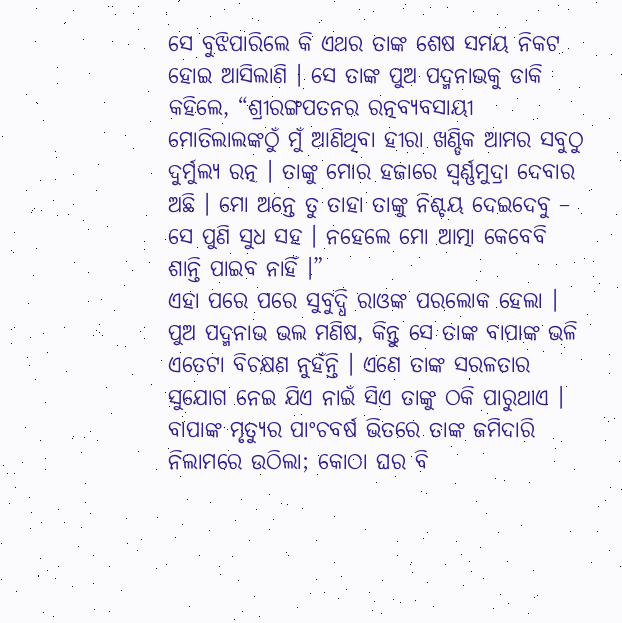ସେ ବୁଝିପାରିଲେ କି ଏଥର ତାଙ୍କ ଶେଷ ସମୟ ନିକଟ ହୋଇ ଆସିଲାଣି । ସେ ତାଙ୍କ ପୁଅ ପଦ୍ମନାଭକୁ ଡାକି କହିଲେ, “ଶ୍ରୀରଙ୍ଗପତନର ରତ୍ନବ୍ୟବସାୟୀ ମୋତିଲାଲଙ୍କଠୁଁ ମୁଁ ଆଣିଥିବା ହୀରା ଖଣ୍ଡିକ ଆମର ସବୁଠୁ ଦୁର୍ମୁଲ୍ୟ ରତ୍ନ । ତାଙ୍କୁ ମୋର ହଜାରେ ସ୍ୱର୍ଣ୍ଣମୁଦ୍ରା ଦେବାର ଅଛି । ମୋ ଅନ୍ତେ ତୁ ତାହା ତାଙ୍କୁ ନିଶ୍ଚୟ ଦେଇଦେବୁ – ସେ ପୁଣି ସୁଧ ସହ । ନହେଲେ ମୋ ଆତ୍ମା କେବେବି ଶାନ୍ତି ପାଇବ ନାହିଁ ।”
ଏହା ପରେ ପରେ ସୁବୁଦ୍ଧି ରାଓଙ୍କ ପରଲୋକ ହେଲା । ପୁଅ ପଦ୍ମନାଭ ଭଲ ମଣିଷ, କିନ୍ତୁ ସେ ତାଙ୍କ ବାପାଙ୍କ ଭଳି ଏତେଟା ବିଚକ୍ଷଣ ନୁହଁନ୍ତି । ଏଣେ ତାଙ୍କ ସରଳତାର ସୁଯୋଗ ନେଇ ଯିଏ ନାଇଁ ସିଏ ତାଙ୍କୁ ଠକି ପାରୁଥାଏ । ବାପାଙ୍କ ମୃତ୍ୟୁର ପାଂଚବର୍ଷ ଭିତରେ ତାଙ୍କ ଜମିଦାରି ନିଲାମରେ ଉଠିଲା; କୋଠା ଘର ବି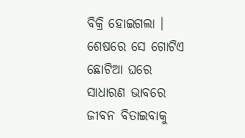ବିକ୍ରି ହୋଇଗଲା । ଶେଷରେ ସେ ଗୋଟିଏ ଛୋଟିଆ ଘରେ ସାଧାରଣ ଭାବରେ ଜୀବନ ବିତାଇବାକୁ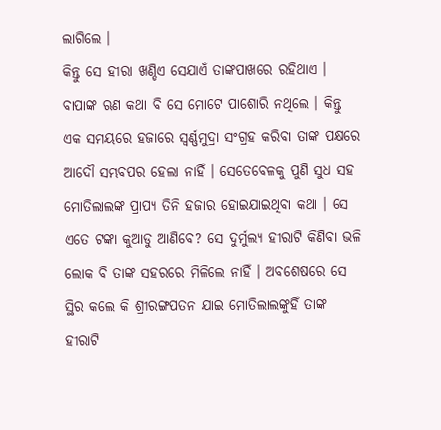ଲାଗିଲେ ।
କିନ୍ତୁ ସେ ହୀରା ଖଣ୍ଡିଏ ସେଯାଏଁ ତାଙ୍କପାଖରେ ରହିଥାଏ । ବାପାଙ୍କ ଋଣ କଥା ବି ସେ ମୋଟେ ପାଶୋରି ନଥିଲେ । କିନ୍ତୁ ଏକ ସମୟରେ ହଜାରେ ସ୍ୱର୍ଣ୍ଣମୁଦ୍ରା ସଂଗ୍ରହ କରିବା ତାଙ୍କ ପକ୍ଷରେ ଆଦୌ ସମ୍ଭବପର ହେଲା ନାହିଁ । ସେତେବେଳକୁ ପୁଣି ସୁଧ ସହ ମୋତିଲାଲଙ୍କ ପ୍ରାପ୍ୟ ତିନି ହଜାର ହୋଇଯାଇଥିବା କଥା । ସେ ଏତେ ଟଙ୍କା କୁଆଡୁ ଆଣିବେ? ସେ ଦୁର୍ମୁଲ୍ୟ ହୀରାଟି କିଣିବା ଭଳି ଲୋକ ବି ତାଙ୍କ ସହରରେ ମିଳିଲେ ନାହିଁ । ଅବଶେଷରେ ସେ ସ୍ଥିର କଲେ କି ଶ୍ରୀରଙ୍ଗପତନ ଯାଇ ମୋତିଲାଲଙ୍କୁହିଁ ତାଙ୍କ ହୀରାଟି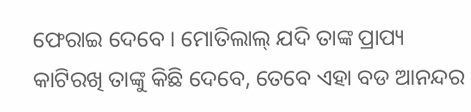ଫେରାଇ ଦେବେ । ମୋତିଲାଲ୍ ଯଦି ତାଙ୍କ ପ୍ରାପ୍ୟ କାଟିରଖି ତାଙ୍କୁ କିଛି ଦେବେ, ତେବେ ଏହା ବଡ ଆନନ୍ଦର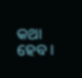କଥା ହେବ ।